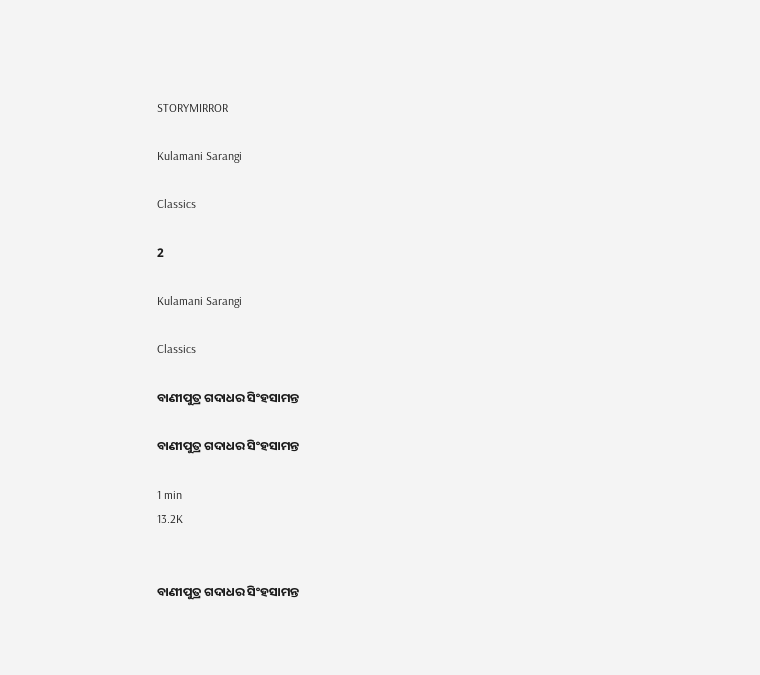STORYMIRROR

Kulamani Sarangi

Classics

2

Kulamani Sarangi

Classics

ବାଣୀପୁତ୍ର ଗଦାଧର ସିଂହସାମନ୍ତ

ବାଣୀପୁତ୍ର ଗଦାଧର ସିଂହସାମନ୍ତ

1 min
13.2K


ବାଣୀପୁତ୍ର ଗଦାଧର ସିଂହସାମନ୍ତ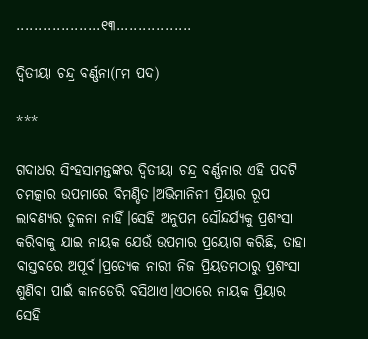...................୧୩.................

ଦ୍ବିତୀୟା ଚନ୍ଦ୍ର ବର୍ଣ୍ଣନା(୮ମ ପଦ)

***

ଗଦାଧର ସିଂହସାମନ୍ତଙ୍କର ଦ୍ବିତୀୟା ଚନ୍ଦ୍ର ବର୍ଣ୍ଣନାର ଏହି ପଦଟି ଚମତ୍କାର ଉପମାରେ ବିମଣ୍ଡିତ।ଅଭିମାନିନୀ ପ୍ରିୟାର ରୂପ ଲାବଣ୍ୟର ତୁଳନା ନାହିଁ।ସେହି ଅନୁପମ ସୌନ୍ଦର୍ଯ୍ୟକୁ ପ୍ରଶଂସା କରିବାକୁ ଯାଇ ନାୟକ ଯେଉଁ ଉପମାର ପ୍ରୟୋଗ କରିଛି, ତାହା ବାସ୍ତବରେ ଅପୂର୍ବ।ପ୍ରତ୍ୟେକ ନାରୀ ନିଜ ପ୍ରିୟତମଠାରୁ ପ୍ରଶଂସା ଶୁଣିବା ପାଇଁ କାନଡେରି ବସିଥାଏ।ଏଠାରେ ନାୟକ ପ୍ରିୟାର ସେହି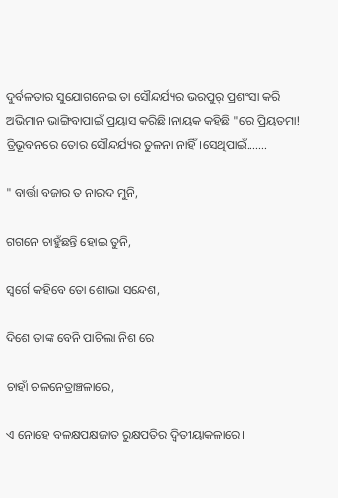ଦୁର୍ବଳତାର ସୁଯୋଗନେଇ ତା ସୌନ୍ଦର୍ଯ୍ୟର ଭରପୁର୍ ପ୍ରଶଂସା କରି ଅଭିମାନ ଭାଙ୍ଗିବାପାଇଁ ପ୍ରୟାସ କରିଛି।ନାୟକ କହିଛି "ରେ ପ୍ରିୟତମା! ତ୍ରିଭୂବନରେ ତୋର ସୌନ୍ଦର୍ଯ୍ୟର ତୁଳନା ନାହିଁ।ସେଥିପାଇଁ.......

" ବାର୍ତ୍ତା ବଜାର ତ ନାରଦ ମୁନି,

ଗଗନେ ଚାହୁଁଛନ୍ତି ହୋଇ ତୁନି,

ସ୍ବର୍ଗେ କହିବେ ତୋ ଶୋଭା ସନ୍ଦେଶ,

ଦିଶେ ତାଙ୍କ ବେନି ପାଚିଲା ନିଶ ରେ

ଚାହାଁ ଚଳନେତ୍ରାଞ୍ଚଳାରେ,

ଏ ନୋହେ ବଳକ୍ଷପକ୍ଷଜାତ ରୁକ୍ଷପତିର ଦ୍ବିତୀୟାକଳାରେ।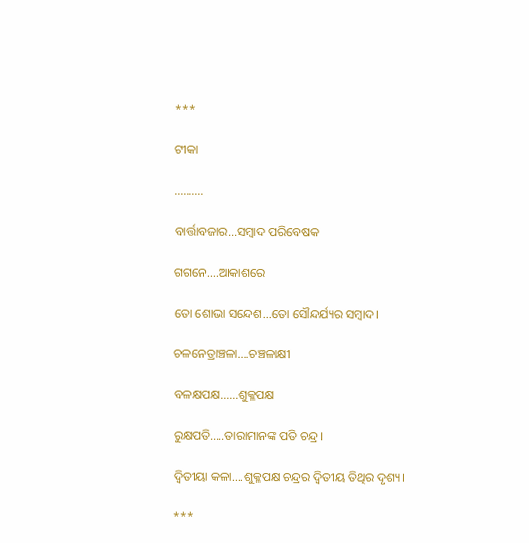***

ଟୀକା

..........

ବାର୍ତ୍ତାବଜାର...ସମ୍ବାଦ ପରିବେଷକ

ଗଗନେ....ଆକାଶରେ

ତୋ ଶୋଭା ସନ୍ଦେଶ...ତୋ ସୌନ୍ଦର୍ଯ୍ୟର ସମ୍ବାଦ।

ଚଳନେତ୍ରାଞ୍ଚଳା....ଚଞ୍ଚଳାକ୍ଷୀ

ବଳକ୍ଷପକ୍ଷ......ଶୁକ୍ଳପକ୍ଷ

ରୁକ୍ଷପତି.....ତାରାମାନଙ୍କ ପତି ଚନ୍ଦ୍ର।

ଦ୍ବିତୀୟା କଳା....ଶୁକ୍ଳପକ୍ଷ ଚନ୍ଦ୍ରର ଦ୍ବିତୀୟ ତିଥିର ଦୃଶ୍ୟ।

***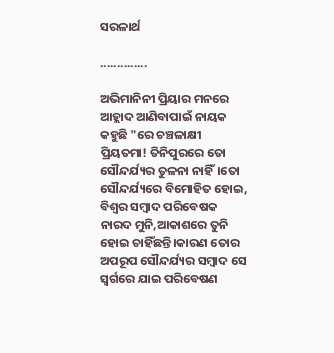ସରଳାର୍ଥ

..............

ଅଭିମାନିନୀ ପ୍ରିୟାର ମନରେ ଆହ୍ଲାଦ ଆଣିବାପାଇଁ ନାୟକ କହୁଛି "ରେ ଚଞ୍ଚଳାକ୍ଷୀ ପ୍ରିୟତମା! ତିନିପୁରରେ ତୋ ସୌନ୍ଦର୍ଯ୍ୟର ତୁଳନା ନାହିଁ।ତୋ ସୌନ୍ଦର୍ଯ୍ୟରେ ବିମୋହିତ ହୋଇ, ବିଶ୍ବର ସମ୍ବାଦ ପରିବେଷକ ନାରଦ ମୁନି,ଆକାଶରେ ତୁନି ହୋଇ ଚାହିଁଛନ୍ତି।କାରଣ ତୋର ଅପରୂପ ସୌନ୍ଦର୍ଯ୍ୟର ସମ୍ବାଦ ସେ ସ୍ବର୍ଗରେ ଯାଇ ପରିବେଷଣ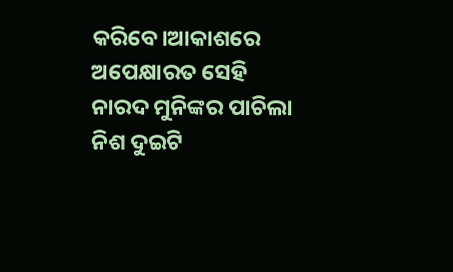କରିବେ।ଆକାଶରେ ଅପେକ୍ଷାରତ ସେହି ନାରଦ ମୁନିଙ୍କର ପାଚିଲା ନିଶ ଦୁଇଟି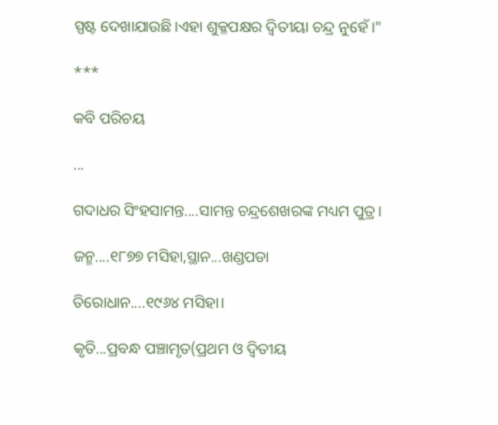ସ୍ପଷ୍ଟ ଦେଖାଯାଉଛି।ଏହା ଶୁକ୍ଳପକ୍ଷର ଦ୍ବିତୀୟା ଚନ୍ଦ୍ର ନୁହେଁ।"

***

କବି ପରିଚୟ

...

ଗଦାଧର ସିଂହସାମନ୍ତ....ସାମନ୍ତ ଚନ୍ଦ୍ରଶେଖରଙ୍କ ମଧ୍ୟମ ପୁତ୍ର।

ଜନ୍ମ....୧୮୭୭ ମସିହା,ସ୍ଥାନ...ଖଣ୍ଡପଡା

ତିରୋଧାନ....୧୯୬୪ ମସିହା।

କୃତି...ପ୍ରବନ୍ଧ ପଞ୍ଚାମୃତ(ପ୍ରଥମ ଓ ଦ୍ବିତୀୟ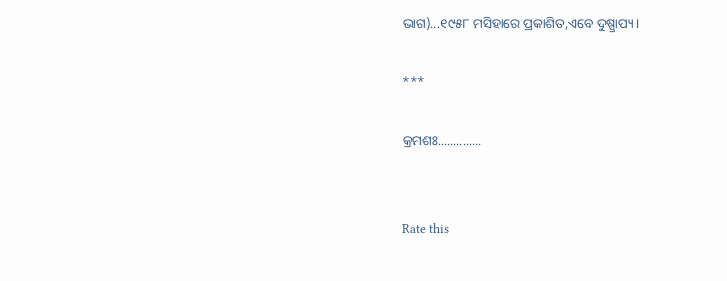ଭାଗ)...୧୯୫୮ ମସିହାରେ ପ୍ରକାଶିତ,ଏବେ ଦୁଷ୍ପ୍ରାପ୍ୟ।

***

କ୍ରମଶଃ..............


Rate this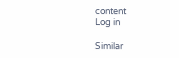content
Log in

Similar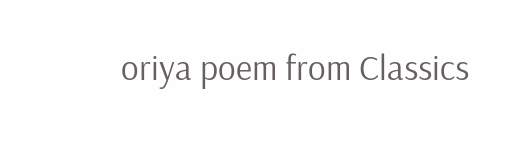oriya poem from Classics